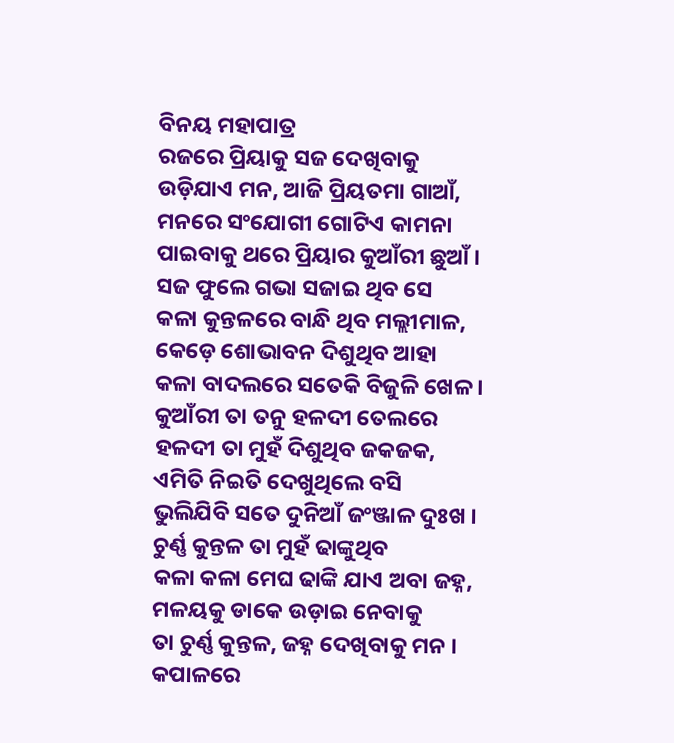ବିନୟ ମହାପାତ୍ର
ରଜରେ ପ୍ରିୟାକୁ ସଜ ଦେଖିବାକୁ
ଉଡ଼ିଯାଏ ମନ, ଆଜି ପ୍ରିୟତମା ଗାଆଁ,
ମନରେ ସଂଯୋଗୀ ଗୋଟିଏ କାମନା
ପାଇବାକୁ ଥରେ ପ୍ରିୟାର କୁଆଁରୀ ଛୁଆଁ ।
ସଜ ଫୁଲେ ଗଭା ସଜାଇ ଥିବ ସେ
କଳା କୁନ୍ତଳରେ ବାନ୍ଧି ଥିବ ମଲ୍ଲୀମାଳ,
କେଡ଼େ ଶୋଭାବନ ଦିଶୁଥିବ ଆହା
କଳା ବାଦଲରେ ସତେକି ବିଜୁଳି ଖେଳ ।
କୁଆଁରୀ ତା ତନୁ ହଳଦୀ ତେଲରେ
ହଳଦୀ ତା ମୁହଁ ଦିଶୁଥିବ ଜକଜକ,
ଏମିତି ନିଇତି ଦେଖୁଥିଲେ ବସି
ଭୁଲିଯିବି ସତେ ଦୁନିଆଁ ଜଂଞ୍ଜାଳ ଦୁଃଖ ।
ଚୁର୍ଣ୍ଣ କୁନ୍ତଳ ତା ମୁହଁ ଢାଙ୍କୁଥିବ
କଳା କଳା ମେଘ ଢାଙ୍କି ଯାଏ ଅବା ଜହ୍ନ,
ମଳୟକୁ ଡାକେ ଉଡ଼ାଇ ନେବାକୁ
ତା ଚୁର୍ଣ୍ଣ କୁନ୍ତଳ, ଜହ୍ନ ଦେଖିବାକୁ ମନ ।
କପାଳରେ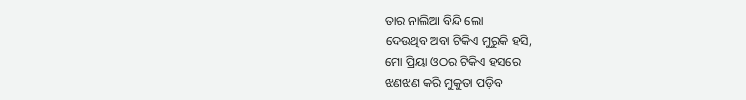ତାର ନାଲିଆ ବିନ୍ଦି ଲୋ
ଦେଉଥିବ ଅବା ଟିକିଏ ମୁରୁକି ହସି,
ମୋ ପ୍ରିୟା ଓଠର ଟିକିଏ ହସରେ
ଝଣଝଣ କରି ମୁକୁତା ପଡ଼ିବ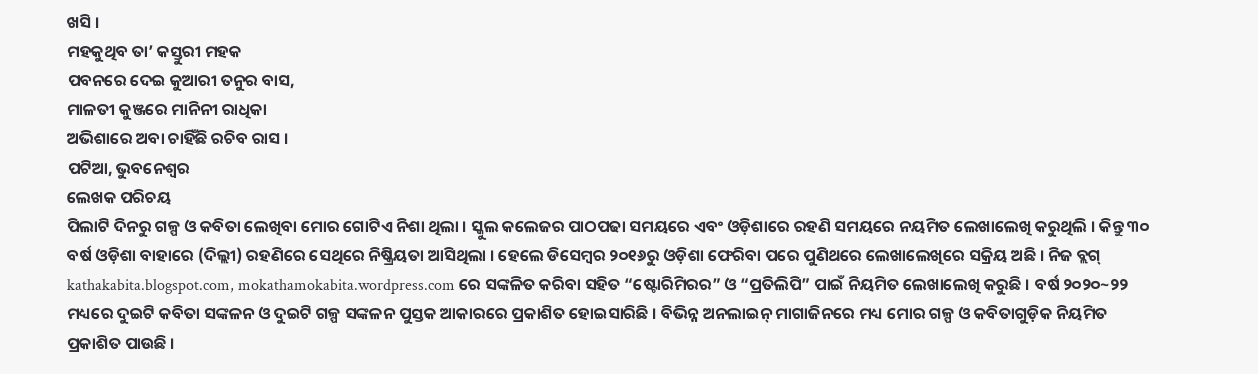ଖସି ।
ମହକୁଥିବ ତା’ କସ୍ତୁରୀ ମହକ
ପବନରେ ଦେଇ କୁଆରୀ ତନୁର ବାସ,
ମାଳତୀ କୁଞ୍ଜରେ ମାନିନୀ ରାଧିକା
ଅଭିଶାରେ ଅବା ଚାହିଁଛି ରଚିବ ରାସ ।
ପଟିଆ, ଭୁବନେଶ୍ୱର
ଲେଖକ ପରିଚୟ
ପିଲାଟି ଦିନରୁ ଗଳ୍ପ ଓ କବିତା ଲେଖିବା ମୋର ଗୋଟିଏ ନିଶା ଥିଲା । ସ୍କୁଲ କଲେଜର ପାଠପଢା ସମୟରେ ଏବଂ ଓଡ଼ିଶାରେ ରହଣି ସମୟରେ ନୟମିତ ଲେଖାଲେଖି କରୁଥିଲି । କିନ୍ତୁ ୩୦ ବର୍ଷ ଓଡ଼ିଶା ବାହାରେ (ଦିଲ୍ଲୀ) ରହଣିରେ ସେଥିରେ ନିଷ୍କ୍ରିୟତା ଆସିଥିଲା । ହେଲେ ଡିସେମ୍ବର ୨୦୧୬ରୁ ଓଡ଼ିଶା ଫେରିବା ପରେ ପୁଣିଥରେ ଲେଖାଲେଖିରେ ସକ୍ରିୟ ଅଛି । ନିଜ ବ୍ଲଗ୍ kathakabita.blogspot.com, mokathamokabita.wordpress.com ରେ ସଙ୍କଳିତ କରିବା ସହିତ “ଷ୍ଟୋରିମିରର” ଓ “ପ୍ରତିଲିପି” ପାଇଁ ନିୟମିତ ଲେଖାଲେଖି କରୁଛି । ବର୍ଷ ୨୦୨୦~୨୨ ମଧ୍ୟରେ ଦୁଇଟି କବିତା ସଙ୍କଳନ ଓ ଦୁଇଟି ଗଳ୍ପ ସଙ୍କଳନ ପୁସ୍ତକ ଆକାରରେ ପ୍ରକାଶିତ ହୋଇସାରିଛି । ବିଭିନ୍ନ ଅନଲାଇନ୍ ମାଗାଜିନରେ ମଧ୍ୟ ମୋର ଗଳ୍ପ ଓ କବିତାଗୁଡ଼ିକ ନିୟମିତ ପ୍ରକାଶିତ ପାଉଛି ।